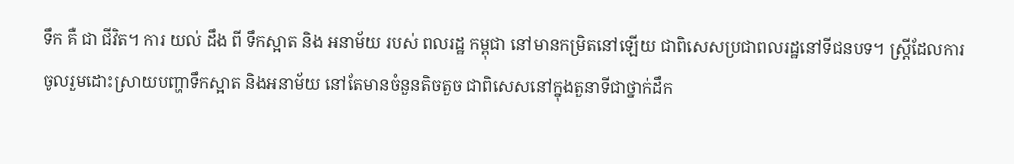ទឹក គឺ ជា ជីវិត។ ការ យល់ ដឹង ពី ទឹកស្អាត និង អនាម័យ របស់ ពលរដ្ឋ កម្ពុជា នៅមានកម្រិតនៅឡើយ ជាពិសេសប្រជាពលរដ្ឋនៅទីជនបទ។ ស្ត្រីដែលការចូលរួមដោះស្រាយបញ្ហាទឹកស្អាត និងអនាម័យ នៅតែមានចំនួនតិចតួច ជាពិសេសនៅក្នុងតួនាទីជាថ្នាក់ដឹក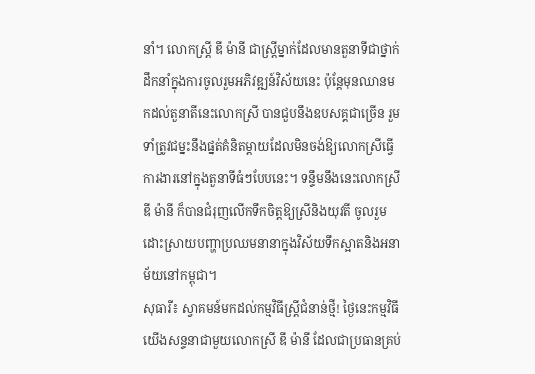នាំ។ លោកស្រ្តី ឌី ម៉ានី ជាស្ត្រីម្នាក់ដែលមានតួនាទីជាថ្នាក់ដឹកនាំក្នុងការចូលរួមអភិវឌ្ឍន៍វិស័យនេះ ប៉ុន្តែមុនឈានមកដល់តួនាតីនេះលោកស្រី បានជួបនឹងឧបសគ្គជាច្រើន រួមទាំត្រូវជម្នះនឹងផ្នត់គំនិតម្តាយដែលមិនចង់ឱ្យលោកស្រីធ្វើការងារនៅក្នុងតួនាទីធំៗបែបនេះ។ ទន្ទឹមនឹងនេះលោកស្រី ឌី ម៉ានី ក៏បានជំរុញលើកទឹកចិត្តឱ្យស្រីនិងយុវតី ចូលរួមដោះស្រាយបញ្ហាប្រឈមនានាក្នុងវិស័យទឹកស្អាតនិងអនាម័យនៅកម្ពុជា។
សុធារី៖ ស្វាគមន៍មកដល់កម្មវិធីស្ត្រីជំនាន់ថ្មី! ថ្ងៃនេះកម្មវិធីយើងសន្ទនាជាមួយលោកស្រី ឌី ម៉ានី ដែលជាប្រធានគ្រប់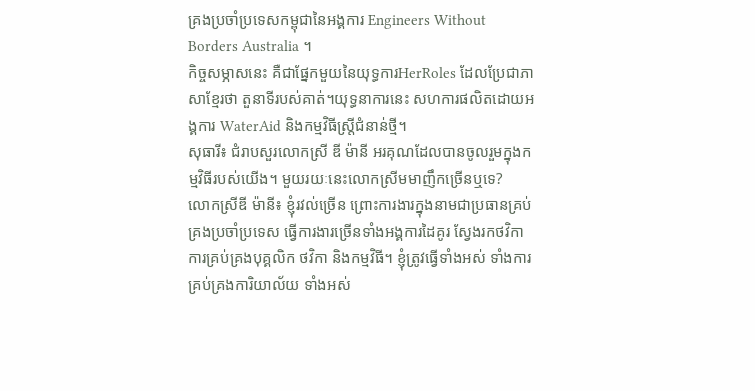គ្រងប្រចាំប្រទេសកម្ពុជានៃអង្គការ Engineers Without Borders Australia ។
កិច្ចសម្ភាសនេះ គឺជាផ្នែកមួយនៃយុទ្ធការHerRoles ដែលប្រែជាភាសាខ្មែរថា តួនាទីរបស់គាត់។យុទ្ធនាការនេះ សហការផលិតដោយអង្គការ WaterAid និងកម្មវិធីស្ត្រីជំនាន់ថ្មី។
សុធារី៖ ជំរាបសួរលោកស្រី ឌី ម៉ានី អរគុណដែលបានចូលរួមក្នុងកម្មវិធីរបស់យើង។ មួយរយៈនេះលោកស្រីមមាញឹកច្រើនឬទេ?
លោកស្រីឌី ម៉ានី៖ ខ្ញុំរវល់ច្រើន ព្រោះការងារក្នុងនាមជាប្រធានគ្រប់គ្រងប្រចាំប្រទេស ធ្វើការងារច្រើនទាំងអង្គការដៃគូរ ស្វែងរកថវិកា ការគ្រប់គ្រងបុគ្គលិក ថវិកា និងកម្មវិធី។ ខ្ញុំត្រូវធ្វើទាំងអស់ ទាំងការគ្រប់គ្រងការិយាល័យ ទាំងអស់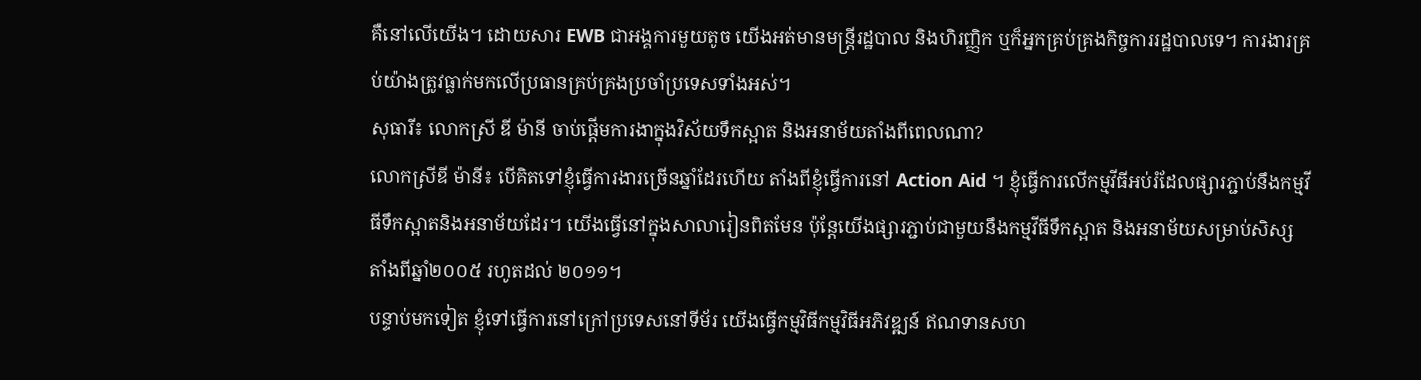គឺនៅលើយើង។ ដោយសារ EWB ជាអង្គការមួយតូច យើងអត់មានមន្រ្តីរដ្ឋបាល និងហិរញ្ញិក ឬក៏អ្នកគ្រប់គ្រងកិច្ចការរដ្ឋបាលទេ។ ការងារគ្រប់យ៉ាងត្រូវធ្លាក់មកលើប្រធានគ្រប់គ្រងប្រចាំប្រទេសទាំងអស់។
សុធារី៖ លោកស្រី ឌី ម៉ានី ចាប់ផ្តើមការងាក្នុងវិស័យទឹកស្អាត និងអនាម័យតាំងពីពេលណា?
លោកស្រីឌី ម៉ានី៖ បើគិតទៅខ្ញុំធ្វើការងារច្រើនឆ្នាំដែរហើយ តាំងពីខ្ញុំធ្វើការនៅ Action Aid ។ ខ្ញុំធ្វើការលើកម្មវីធីអប់រំដែលផ្សារភ្ជាប់នឹងកម្មវីធីទឹកស្អាតនិងអនាម័យដែរ។ យើងធ្វើនៅក្នុងសាលារៀនពិតមែន ប៉ុន្តែយើងផ្សារភ្ជាប់ជាមួយនឹងកម្មវីធីទឹកស្អាត និងអនាម័យសម្រាប់សិស្សតាំងពីឆ្នាំ២០០៥ រហូតដល់ ២០១១។
បន្ទាប់មកទៀត ខ្ញុំទៅធ្វើការនៅក្រៅប្រទេសនៅទីម័រ យើងធ្វើកម្មវិធីកម្មវិធីអភិវឌ្ឍន៍ ឥណទានសហ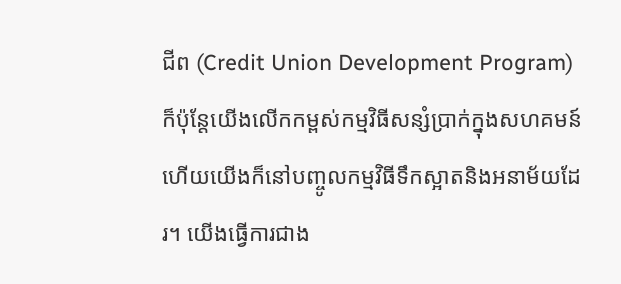ជីព (Credit Union Development Program) ក៏ប៉ុន្តែយើងលើកកម្ពស់កម្មវិធីសន្សំប្រាក់ក្នុងសហគមន៍ ហើយយើងក៏នៅបញ្ចូលកម្មវិធីទឹកស្អាតនិងអនាម័យដែរ។ យើងធ្វើការជាង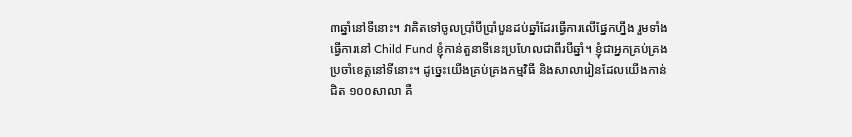៣ឆ្នាំនៅទីនោះ។ វាគិតទៅចូលប្រាំបីប្រាំបួនដប់ឆ្នាំដែរធ្វើការលើផ្នែកហ្នឹង រួមទាំងធ្វើការនៅ Child Fund ខ្ញុំកាន់តួនាទីនេះប្រហែលជាពីរបីឆ្នាំ។ ខ្ញុំជាអ្នកគ្រប់គ្រងប្រចាំខេត្តនៅទីនោះ។ ដូច្នេះយើងគ្រប់គ្រងកម្មវិធី និងសាលារៀនដែលយើងកាន់ជិត ១០០សាលា គឺ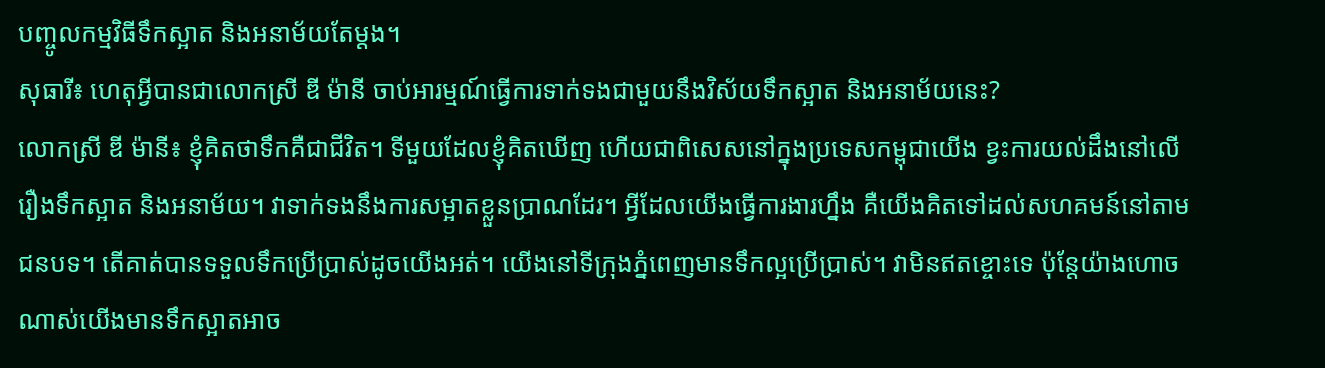បញ្ចូលកម្មវិធីទឹកស្អាត និងអនាម័យតែម្តង។
សុធារី៖ ហេតុអ្វីបានជាលោកស្រី ឌី ម៉ានី ចាប់អារម្មណ៍ធ្វើការទាក់ទងជាមួយនឹងវិស័យទឹកស្អាត និងអនាម័យនេះ?
លោកស្រី ឌី ម៉ានី៖ ខ្ញុំគិតថាទឹកគឺជាជីវិត។ ទីមួយដែលខ្ញុំគិតឃើញ ហើយជាពិសេសនៅក្នុងប្រទេសកម្ពុជាយើង ខ្វះការយល់ដឹងនៅលើរឿងទឹកស្អាត និងអនាម័យ។ វាទាក់ទងនឹងការសម្អាតខ្លួនប្រាណដែរ។ អ្វីដែលយើងធ្វើការងារហ្នឹង គឺយើងគិតទៅដល់សហគមន៍នៅតាមជនបទ។ តើគាត់បានទទួលទឹកប្រើប្រាស់ដូចយើងអត់។ យើងនៅទីក្រុងភ្នំពេញមានទឹកល្អប្រើប្រាស់។ វាមិនឥតខ្ចោះទេ ប៉ុន្តែយ៉ាងហោចណាស់យើងមានទឹកស្អាតអាច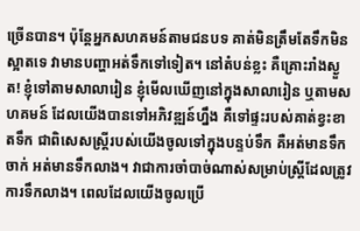ច្រើនបាន។ ប៉ុន្តែអ្នកសហគមន៍តាមជនបទ គាត់មិនត្រឹមតែទឹកមិនស្អាតទេ វាមានបញ្ហាអត់ទឹកទៅទៀត។ នៅតំបន់ខ្លះ គឺគ្រោះរាំងស្ងួត! ខ្ញុំទៅតាមសាលារៀន ខ្ញុំមើលឃើញនៅក្នុងសាលារៀន ឬតាមសហគមន៍ ដែលយើងបានទៅអភិវឌ្ឍន៍ហ្នឹង គឺទៅផ្ទះរបស់គាត់ខ្វះខាតទឹក ជាពិសេសស្ត្រីរបស់យើងចូលទៅក្នុងបន្ទប់ទឹក គឺអត់មានទឹកចាក់ អត់មានទឹកលាង។ វាជាការចាំបាច់ណាស់សម្រាប់ស្ត្រីដែលត្រូវការទឹកលាង។ ពេលដែលយើងចូលប្រើ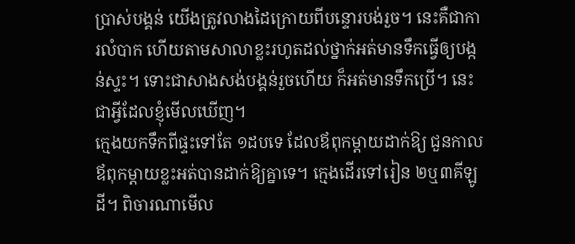ប្រាស់បង្គន់ យើងត្រូវលាងដៃក្រោយពីបន្ទោរបង់រួច។ នេះគឺជាការលំបាក ហើយតាមសាលាខ្លះរហូតដល់ថ្នាក់អត់មានទឹកធ្វើឲ្យបង្កន់ស្ទះ។ ទោះជាសាងសង់បង្គន់រួចហើយ ក៏អត់មានទឹកប្រើ។ នេះជាអ្វីដែលខ្ញុំមើលឃើញ។
ក្មេងយកទឹកពីផ្ទះទៅតែ ១ដបទេ ដែលឪពុកម្តាយដាក់ឱ្យ ជួនកាលឪពុកម្តាយខ្លះអត់បានដាក់ឱ្យគ្នាទេ។ ក្មេងដើរទៅរៀន ២ឬ៣គីឡូដី។ ពិចារណាមើល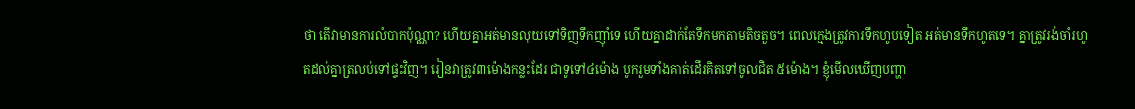ថា តើវាមានការលំបាកប៉ុណ្ណា? ហើយគ្នាអត់មានលុយទៅទិញទឹកញ៉ាំទេ ហើយគ្នាដាក់តែទឹកមកតាមតិចតួច។ ពេលក្មេងត្រូវការទឹកហូបទៀត អត់មានទឹកហូតទេ។ គ្នាត្រូវរង់ចាំរហូតដល់គ្នាត្រលប់ទៅផ្ទះវិញ។ រៀនវាត្រូវ៣ម៉ោងកន្លះដែរ ជាទូទៅ៤ម៉ោង បូករួមទាំងគាត់ដើរគិតទៅចូលជិត ៥ម៉ោង។ ខ្ញុំមើលឃើញបញ្ហា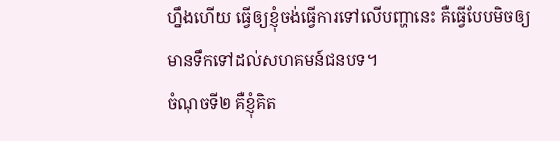ហ្នឹងហើយ ធ្វើឲ្យខ្ញុំចង់ធ្វើការទៅលើបញ្ហានេះ គឺធ្វើបែបមិចឲ្យមានទឹកទៅដល់សហគមន៍ជនបទ។
ចំណុចទី២ គឺខ្ញុំគិត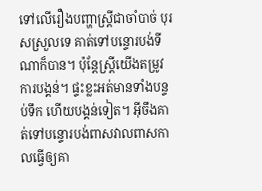ទៅលើរឿងបញ្ហាស្ត្រីជាចាំបាច់ បុរសស្រួលទេ គាត់ទៅបន្ទោរបង់ទីណាក៏បាន។ ប៉ុន្តែស្រ្តីយើងតម្រូវការបង្គន់។ ផ្ទះខ្លះអត់មានទាំងបន្ទប់ទឹក ហើយបង្គន់ទៀត។ អ៊ីចឹងគាត់ទៅបន្ទោរបង់ពាសវាលពាសកាលធ្វើឲ្យគា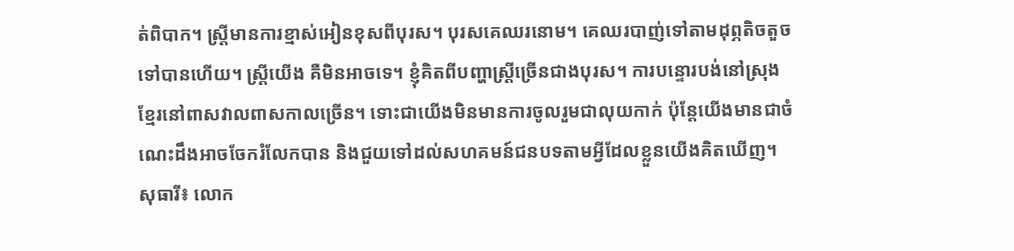ត់ពិបាក។ ស្ត្រីមានការខ្មាស់អៀនខុសពីបុរស។ បុរសគេឈរនោម។ គេឈរបាញ់ទៅតាមដុព្ភតិចតួចទៅបានហើយ។ ស្ត្រីយើង គឺមិនអាចទេ។ ខ្ញុំគិតពីបញ្ហាស្ត្រីច្រើនជាងបុរស។ ការបន្ទោរបង់នៅស្រុងខ្មែរនៅពាសវាលពាសកាលច្រើន។ ទោះជាយើងមិនមានការចូលរួមជាលុយកាក់ ប៉ុន្តែយើងមានជាចំណេះដឹងអាចចែករំលែកបាន និងជួយទៅដល់សហគមន៍ជនបទតាមអ្វីដែលខ្លួនយើងគិតឃើញ។
សុធារី៖ លោក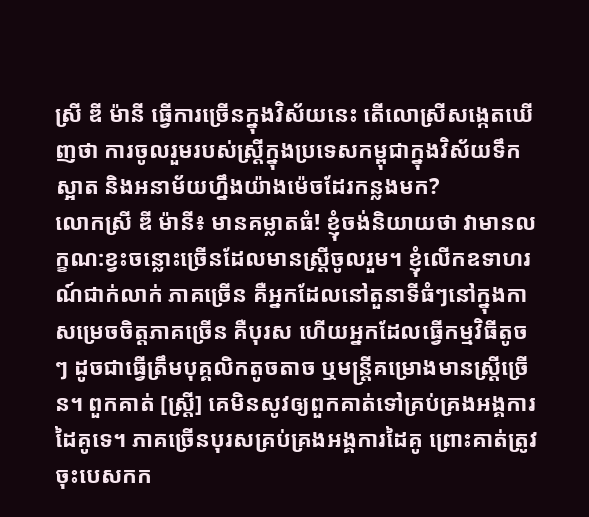ស្រី ឌី ម៉ានី ធ្វើការច្រើនក្នុងវិស័យនេះ តើលោស្រីសង្កេតឃើញថា ការចូលរួមរបស់ស្ត្រីក្នុងប្រទេសកម្ពុជាក្នុងវិស័យទឹកស្អាត និងអនាម័យហ្នឹងយ៉ាងម៉េចដែរកន្លងមក?
លោកស្រី ឌី ម៉ានី៖ មានគម្លាតធំ! ខ្ញុំចង់និយាយថា វាមានលក្ខណ:ខ្វះចន្លោះច្រើនដែលមានស្ត្រីចូលរួម។ ខ្ញុំលើកឧទាហរណ៍ជាក់លាក់ ភាគច្រើន គឺអ្នកដែលនៅតួនាទីធំៗនៅក្នុងកាសម្រេចចិត្តភាគច្រើន គឺបុរស ហើយអ្នកដែលធ្វើកម្មវិធីតូចៗ ដូចជាធ្វើត្រឹមបុគ្គលិកតូចតាច ឬមន្រ្តីគម្រោងមានស្រ្តីច្រើន។ ពួកគាត់ [ស្រ្តី] គេមិនសូវឲ្យពួកគាត់ទៅគ្រប់គ្រងអង្គការដៃគូទេ។ ភាគច្រើនបុរសគ្រប់គ្រងអង្គការដៃគូ ព្រោះគាត់ត្រូវចុះបេសកក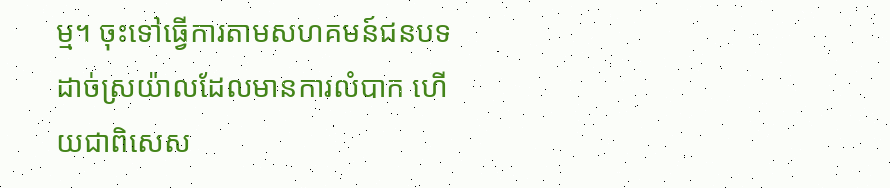ម្ម។ ចុះទៅធ្វើការតាមសហគមន៍ជនបទដាច់ស្រយ៉ាលដែលមានការលំបាក ហើយជាពិសេស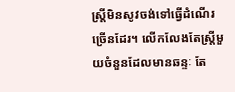ស្ត្រីមិនសូវចង់ទៅធ្វើដំណើរច្រើនដែរ។ លើកលែងតែស្ត្រីមួយចំនួនដែលមានឆន្ទៈ តែ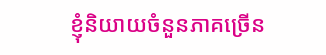ខ្ញុំនិយាយចំនួនភាគច្រើន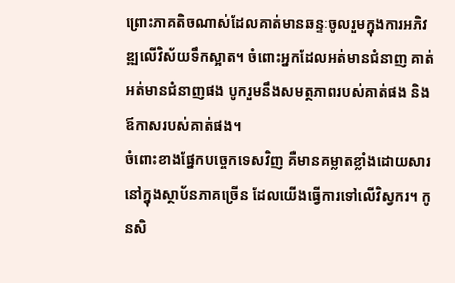ព្រោះភាគតិចណាស់ដែលគាត់មានឆន្ទៈចូលរួមក្នុងការអភិវឌ្ឍលើវិស័យទឹកស្អាត។ ចំពោះអ្នកដែលអត់មានជំនាញ គាត់អត់មានជំនាញផង បូករួមនឹងសមត្ថភាពរបស់គាត់ផង និងឪកាសរបស់គាត់ផង។
ចំពោះខាងផ្នែកបច្ចេកទេសវិញ គឺមានគម្លាតខ្លាំងដោយសារនៅក្នុងស្ថាប័នភាគច្រើន ដែលយើងធ្វើការទៅលើវិស្វករ។ កូនសិ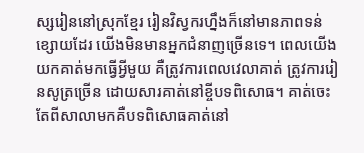ស្សរៀននៅស្រុកខ្មែរ រៀនវិស្វករហ្នឹងក៏នៅមានភាពទន់ខ្សោយដែរ យើងមិនមានអ្នកជំនាញច្រើនទេ។ ពេលយើងយកគាត់មកធ្វើអ្វីមួយ គឺត្រូវការពេលវេលាគាត់ ត្រូវការរៀនសូត្រច្រើន ដោយសារគាត់នៅខ្ចីបទពិសោធ។ គាត់ចេះតែពីសាលាមកគឺបទពិសោធគាត់នៅ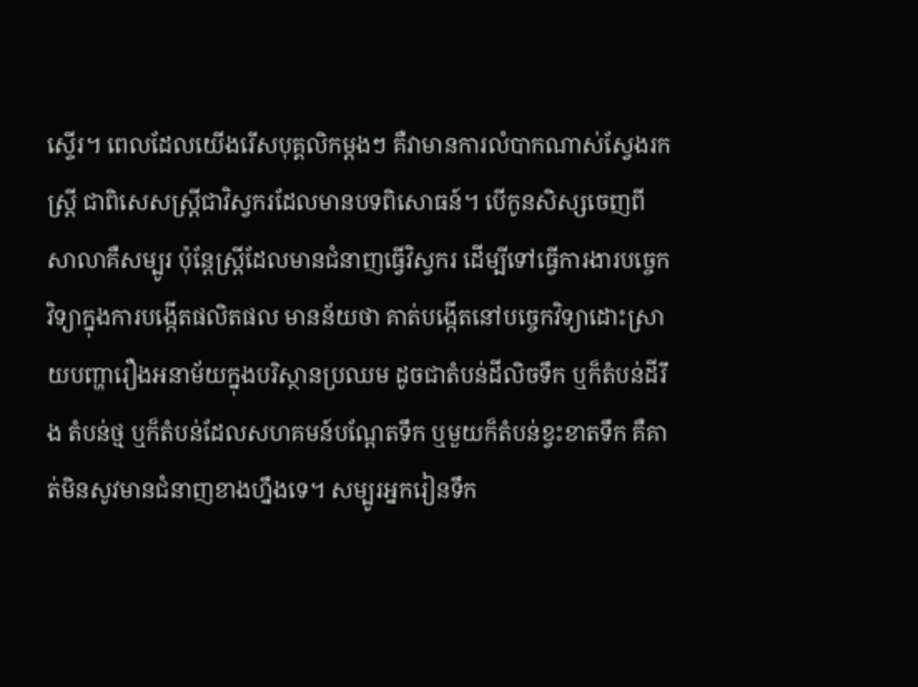ស្ទើរ។ ពេលដែលយើងរើសបុគ្គលិកម្តងៗ គឺវាមានការលំបាកណាស់ស្វែងរកស្ត្រី ជាពិសេសស្ត្រីជាវិស្វករដែលមានបទពិសោធន៍។ បើកូនសិស្សចេញពីសាលាគឺសម្បូរ ប៉ុន្តែស្រ្តីដែលមានជំនាញធ្វើវិស្វករ ដើម្បីទៅធ្វើការងារបច្ចេកវិទ្យាក្នុងការបង្កើតផលិតផល មានន័យថា គាត់បង្កើតនៅបច្ចេកវិទ្យាដោះស្រាយបញ្ហារឿងអនាម័យក្នុងបរិស្ថានប្រឈម ដូចជាតំបន់ដីលិចទឹក ឬក៏តំបន់ដីរឹង តំបន់ថ្ម ឬក៏តំបន់ដែលសហគមន៍បណ្តែតទឹក ឬមួយក៏តំបន់ខ្វះខាតទឹក គឺគាត់មិនសូវមានជំនាញខាងហ្នឹងទេ។ សម្បូរអ្នករៀនទឹក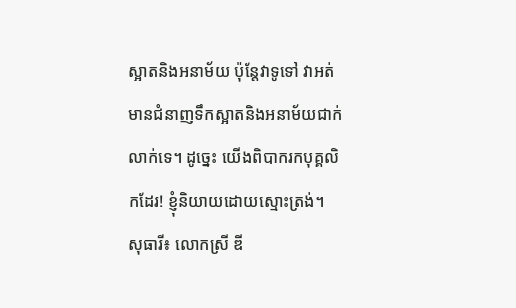ស្អាតនិងអនាម័យ ប៉ុន្តែវាទូទៅ វាអត់មានជំនាញទឹកស្អាតនិងអនាម័យជាក់លាក់ទេ។ ដូច្នេះ យើងពិបាករកបុគ្គលិកដែរ! ខ្ញុំនិយាយដោយស្មោះត្រង់។
សុធារី៖ លោកស្រី ឌី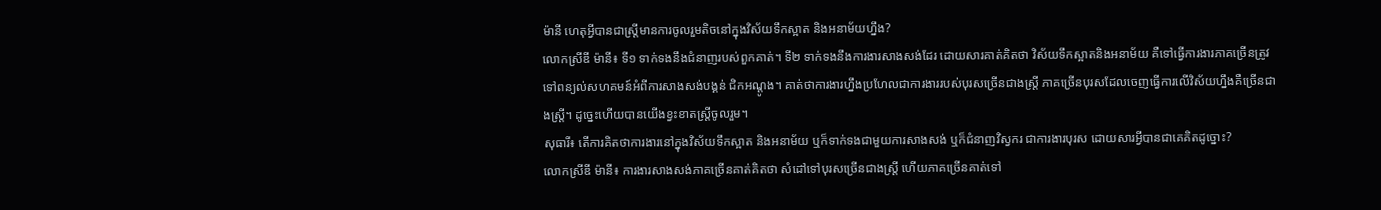ម៉ានី ហេតុអ្វីបានជាស្ត្រីមានការចូលរួមតិចនៅក្នុងវិស័យទឹកស្អាត និងអនាម័យហ្នឹង?
លោកស្រីឌី ម៉ានី៖ ទី១ ទាក់ទងនឹងជំនាញរបស់ពួកគាត់។ ទី២ ទាក់ទងនឹងការងារសាងសង់ដែរ ដោយសារគាត់គិតថា វិស័យទឹកស្អាតនិងអនាម័យ គឺទៅធ្វើការងារភាគច្រើនត្រូវទៅពន្យល់សហគមន៍អំពីការសាងសង់បង្គន់ ជិកអណ្តូង។ គាត់ថាការងារហ្នឹងប្រហែលជាការងាររបស់បុរសច្រើនជាងស្ត្រី ភាគច្រើនបុរសដែលចេញធ្វើការលើវិស័យហ្នឹងគឺច្រើនជាងស្ត្រី។ ដូច្នេះហើយបានយើងខ្វះខាតស្ត្រីចូលរួម។
សុធារី៖ តើការគិតថាការងារនៅក្នុងវិស័យទឹកស្អាត និងអនាម័យ ឬក៏ទាក់ទងជាមួយការសាងសង់ ឬក៏ជំនាញវិស្វករ ជាការងារបុរស ដោយសារអី្វបានជាគេគិតដូច្នោះ?
លោកស្រីឌី ម៉ានី៖ ការងារសាងសង់ភាគច្រើនគាត់គិតថា សំដៅទៅបុរសច្រើនជាងស្ត្រី ហើយភាគច្រើនគាត់ទៅ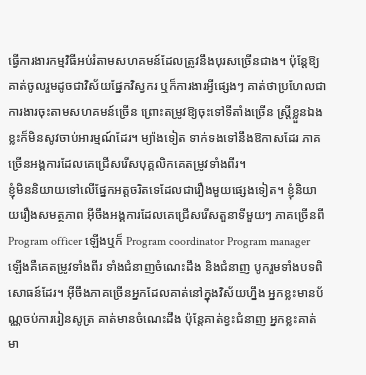ធ្វើការងារកម្មវិធីអប់រំតាមសហគមន៍ដែលត្រូវនឹងបុរសច្រើនជាង។ ប៉ុន្តែឱ្យគាត់ចូលរួមដូចជាវិស័យផ្នែកវិស្វករ ឬក៏ការងារអី្វផ្សេងៗ គាត់ថាប្រហែលជាការងារចុះតាមសហគមន៍ច្រើន ព្រោះតម្រូវឱ្យចុះទៅទីតាំងច្រើន ស្រ្តីខ្លួនឯងខ្លះក៏មិនសូវចាប់អារម្មណ៍ដែរ។ ម្យ៉ាងទៀត ទាក់ទងទៅនឹងឱកាសដែរ ភាគច្រើនអង្គការដែលគេជ្រើសរើសបុគ្គលិកគេតម្រូវទាំងពីរ។
ខ្ញុំមិននិយាយទៅលើផ្នែកអត្តចរិតទេដែលជារឿងមួយផ្សេងទៀត។ ខ្ញុំនិយាយរឿងសមត្ថភាព អ៊ីចឹងអង្គការដែលគេជ្រើសរើសតួនាទីមួយៗ ភាគច្រើនពី Program officer ឡើងឬក៏ Program coordinator Program manager ឡើងគឺគេតម្រូវទាំងពីរ ទាំងជំនាញចំណេះដឹង និងជំនាញ បូករួមទាំងបទពិសោធន៍ដែរ។ អ៊ីចឹងភាគច្រើនអ្នកដែលគាត់នៅក្នុងវិស័យហ្នឹង អ្នកខ្លះមានប័ណ្ណចប់ការរៀនសូត្រ គាត់មានចំណេះដឹង ប៉ុន្តែគាត់ខ្វះជំនាញ អ្នកខ្លះគាត់មា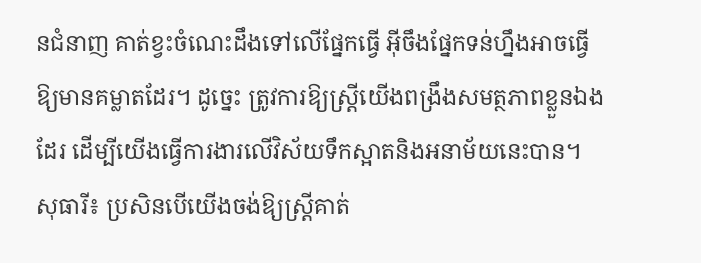នជំនាញ គាត់ខ្វះចំណេះដឹងទៅលើផ្នែកធ្វើ អ៊ីចឹងផ្នែកទន់ហ្នឹងអាចធ្វើឱ្យមានគម្លាតដែរ។ ដូច្នេះ ត្រូវការឱ្យស្ត្រីយើងពង្រឹងសមត្ថភាពខ្លួនឯងដែរ ដើម្បីយើងធ្វើការងារលើវិស័យទឹកស្អាតនិងអនាម័យនេះបាន។
សុធារី៖ ប្រសិនបើយើងចង់ឱ្យស្ត្រីគាត់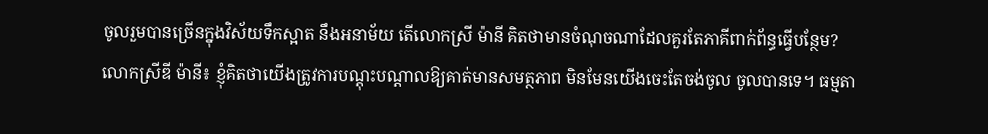ចូលរួមបានច្រើនក្នុងវិស័យទឹកស្អាត នឹងអនាម័យ តើលោកស្រី ម៉ានី គិតថាមានចំណុចណាដែលគួរតែភាគីពាក់ព័ន្ធធ្វើបន្ថែម?
លោកស្រីឌី ម៉ានី៖ ខ្ញុំគិតថាយើងត្រូវការបណ្តុះបណ្តាលឱ្យគាត់មានសមត្ថភាព មិនមែនយើងចេះតែចង់ចូល ចូលបានទេ។ ធម្មតា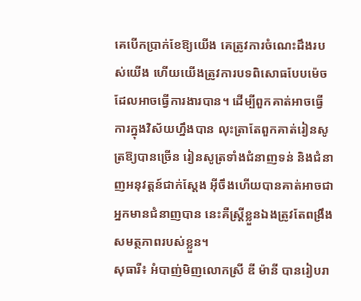គេបើកប្រាក់ខែឱ្យយើង គេត្រូវការចំណេះដឹងរបស់យើង ហើយយើងត្រូវការបទពិសោធបែបម៉េច ដែលអាចធ្វើការងារបាន។ ដើម្បីពួកគាត់អាចធ្វើការក្នុងវិស័យហ្នឹងបាន លុះត្រាតែពួកគាត់រៀនសូត្រឱ្យបានច្រើន រៀនសូត្រទាំងជំនាញទន់ និងជំនាញអនុវត្តន៍ជាក់ស្តែង អ៊ីចឹងហើយបានគាត់អាចជាអ្នកមានជំនាញបាន នេះគឺស្ត្រីខ្លួនឯងត្រូវតែពង្រឹងសមត្ថភាពរបស់ខ្លួន។
សុធារី៖ អំបាញ់មិញលោកស្រី ឌី ម៉ានី បានរៀបរា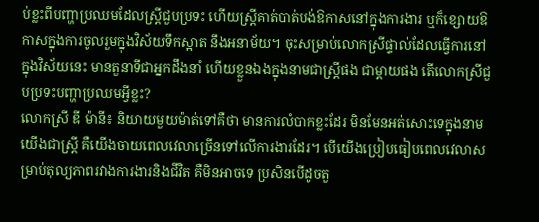ប់ខ្លះពីបញ្ហាប្រឈមដែលស្ត្រីជួបប្រទះ ហើយស្ត្រីគាត់បាត់បង់ឱកាសនៅក្នុងការងារ ឬក៏ខ្សោយឱកាសក្នុងការចូលរួមក្នុងវិស័យទឹកស្អាត នឹងអនាម័យ។ ចុះសម្រាប់លោកស្រីផ្ទាល់ដែលធ្វើការនៅក្នុងវិស័យនេះ មានតួនាទីជាអ្នកដឹងនាំ ហើយខ្លួនឯងក្នុងនាមជាស្ត្រីផង ជាម្តាយផង តើលោកស្រីជួបប្រទះបញ្ហាប្រឈមអ្វីខ្លះ?
លោកស្រី ឌី ម៉ានី៖ និយាយមួយម៉ាត់ទៅគឺថា មានការលំបាកខ្លះដែរ មិនមែនអត់សោះទេក្នុងនាមយើងជាស្ត្រី គឺយើងចាយពេលវេលាច្រើនទៅលើការងារដែរ។ បើយើងប្រៀបធៀបពេលវេលាសម្រាប់តុល្យភាពរវាងការងារនិងជីវិត គឺមិនអាចទេ ប្រសិនបើដូចតួ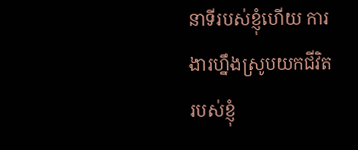នាទីរបស់ខ្ញុំហើយ ការងារហ្នឹងស្រូបយកជីវិតរបស់ខ្ញុំ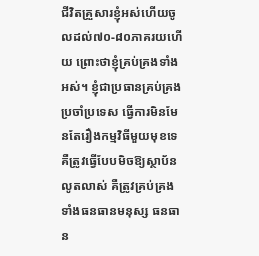ជីវិតគ្រួសារខ្ញុំអស់ហើយចូលដល់៧០-៨០ភាគរយហើយ ព្រោះថាខ្ញុំគ្រប់គ្រងទាំងអស់។ ខ្ញុំជាប្រធានគ្រប់គ្រងប្រចាំប្រទេស ធ្វើការមិនមែនតែរឿងកម្មវិធីមួយមុខទេ គឺត្រូវធ្វើបែបមិចឱ្យស្ថាប័នលូតលាស់ គឺត្រូវគ្រប់គ្រងទាំងធនធានមនុស្ស ធនធាន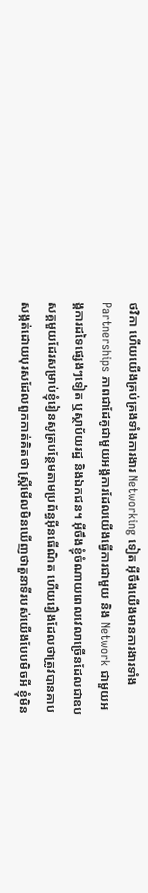ថវិកា ហើយយើងគ្រប់គ្រងទាំងការងារ Networking ទៀត អ៊ីចឹងយើងមានការងារទាំង Partnerships ភាពជាដែគូជាមួយអង្គការដែលយើងធ្វើការជាមួយ និង Network ជាមួយអង្គការដទៃផ្សេងៗទៀត ឬស្ថាប័យរដ្ឋ និងឯកជន។ អ៊ីចឹងខ្ញុំចំណាយពេលវេលាច្រើនដែលជាឧបសគ្គមួយដែរសម្រាប់ខ្ញុំរៀនសូត្របន្ថែមតាមប្រព័ន្ធអ៊ីនធើណិត ហើយរឿងដែលថាត្រូវបានគាបសង្កត់ដោយបុរសដែលពួកកាត់គិតថា ស្ត្រីមើលមិនឃើញថាតួនាទីរបស់យើងបែបមិចអី ខ្ញុំមិន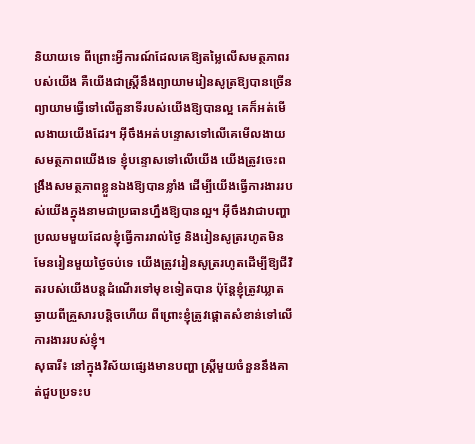និយាយទេ ពីព្រោះអី្វការណ៍ដែលគេឱ្យតម្លៃលើសមត្ថភាពរបស់យើង គឺយើងជាស្ត្រីនឹងព្យាយាមរៀនសូត្រឱ្យបានច្រើន ព្យាយាមធ្វើទៅលើតួនាទីរបស់យើងឱ្យបានល្អ គេក៏អត់មើលងាយយើងដែរ។ អ៊ីចឹងអត់បន្ទោសទៅលើគេមើលងាយសមត្ថភាពយើងទេ ខ្ញុំបន្ទោសទៅលើយើង យើងត្រូវចេះពង្រឹងសមត្ថភាពខ្លួនឯងឱ្យបានខ្លាំង ដើម្បីយើងធ្វើការងាររបស់យើងក្នុងនាមជាប្រធានហ្នឹងឱ្យបានល្អ។ អ៊ីចឹងវាជាបញ្ហាប្រឈមមួយដែលខ្ញុំធ្វើការរាល់ថ្ងៃ និងរៀនសូត្ររហូតមិនមែនរៀនមួយថ្ងៃចប់ទេ យើងត្រូវរៀនសូត្ររហូតដើម្បីឱ្យជីវិតរបស់យើងបន្តដំណើរទៅមុខទៀតបាន ប៉ុន្តែខ្ញុំត្រូវឃ្លាតឆ្ងាយពីគ្រួសារបន្តិចហើយ ពីព្រោះខ្ញុំត្រូវផ្តោតសំខាន់ទៅលើការងាររបស់ខ្ញុំ។
សុធារី៖ នៅក្នុងវិស័យផ្សេងមានបញ្ហា ស្ត្រីមួយចំនួននឹងគាត់ជួបប្រទះប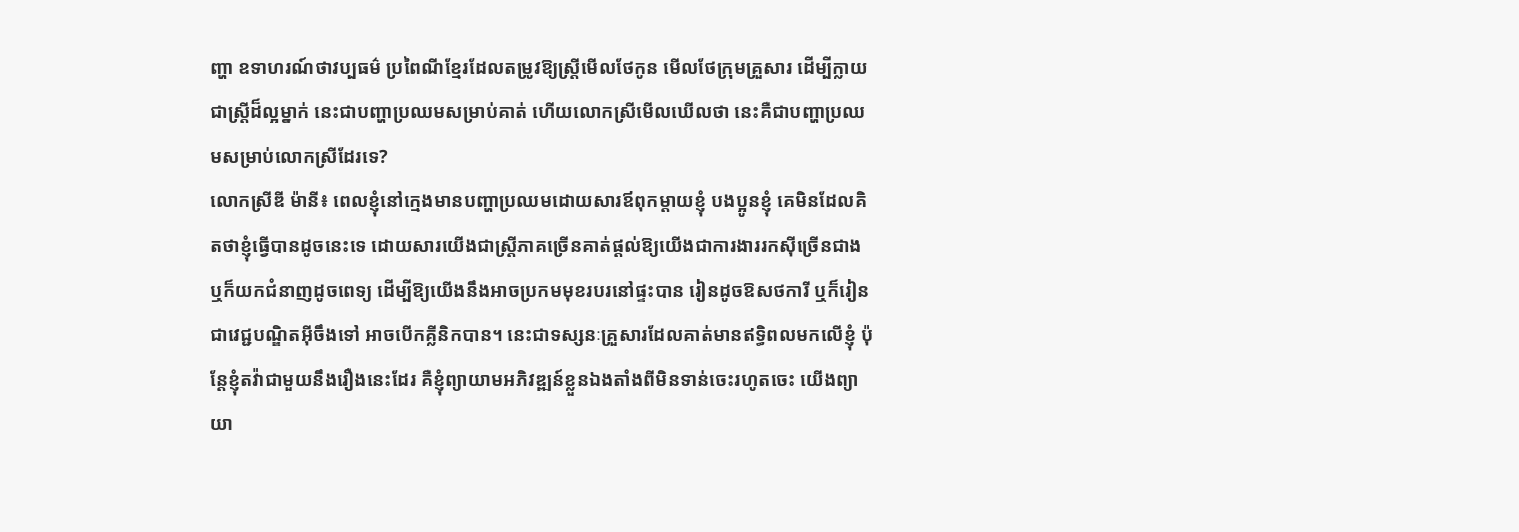ញ្ហា ឧទាហរណ៍ថាវប្បធម៌ ប្រពៃណីខ្មែរដែលតម្រូវឱ្យស្រ្តីមើលថែកូន មើលថែក្រុមគ្រួសារ ដើម្បីក្លាយជាស្ត្រីដ៏ល្អម្នាក់ នេះជាបញ្ហាប្រឈមសម្រាប់គាត់ ហើយលោកស្រីមើលឃើលថា នេះគឺជាបញ្ហាប្រឈមសម្រាប់លោកស្រីដែរទេ?
លោកស្រីឌី ម៉ានី៖ ពេលខ្ញុំនៅក្មេងមានបញ្ហាប្រឈមដោយសារឪពុកម្តាយខ្ញុំ បងប្អូនខ្ញុំ គេមិនដែលគិតថាខ្ញុំធ្វើបានដូចនេះទេ ដោយសារយើងជាស្ត្រីភាគច្រើនគាត់ផ្តល់ឱ្យយើងជាការងាររកស៊ីច្រើនជាង ឬក៏យកជំនាញដូចពេទ្យ ដើម្បីឱ្យយើងនឹងអាចប្រកមមុខរបរនៅផ្ទះបាន រៀនដូចឱសថការី ឬក៏រៀនជាវេជ្ជបណ្ឌិតអ៊ីចឹងទៅ អាចបើកគ្លីនិកបាន។ នេះជាទស្សនៈគ្រួសារដែលគាត់មានឥទ្ធិពលមកលើខ្ញុំ ប៉ុន្តែខ្ញុំតវ៉ាជាមួយនឹងរឿងនេះដែរ គឺខ្ញុំព្យាយាមអភិវឌ្ឍន៍ខ្លួនឯងតាំងពីមិនទាន់ចេះរហូតចេះ យើងព្យាយា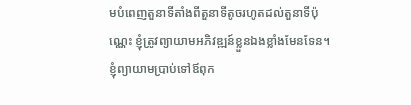មបំពេញតួនាទីតាំងពីតួនាទីតូចរហូតដល់តួនាទីប៉ុណ្ណេះ ខ្ញុំត្រូវព្យាយាមអភិវឌ្ឍន៍ខ្លួនឯងខ្លាំងមែនទែន។ ខ្ញុំព្យាយាមប្រាប់ទៅឪពុក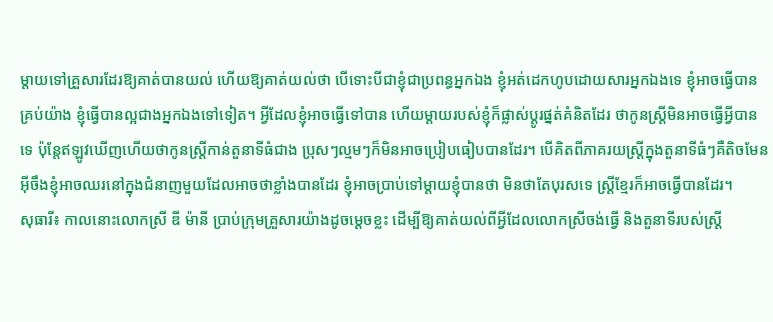ម្តាយទៅគ្រួសារដែរឱ្យគាត់បានយល់ ហើយឱ្យគាត់យល់ថា បើទោះបីជាខ្ញុំជាប្រពន្ធអ្នកឯង ខ្ញុំអត់ដេកហូបដោយសារអ្នកឯងទេ ខ្ញុំអាចធ្វើបានគ្រប់យ៉ាង ខ្ញុំធ្វើបានល្អជាងអ្នកឯងទៅទៀត។ អ្វីដែលខ្ញុំអាចធ្វើទៅបាន ហើយម្តាយរបស់ខ្ញុំក៏ផ្លាស់ប្តូរផ្នត់គំនិតដែរ ថាកូនស្ត្រីមិនអាចធ្វើអ្វីបានទេ ប៉ុន្តែឥឡូវឃើញហើយថាកូនស្ត្រីកាន់តួនាទីធំជាង ប្រុសៗល្មមៗក៏មិនអាចប្រៀបធៀបបានដែរ។ បើគិតពីភាគរយស្រ្តីក្នុងតួនាទីធំៗគឺតិចមែន អ៊ីចឹងខ្ញុំអាចឈរនៅក្នុងជំនាញមួយដែលអាចថាខ្លាំងបានដែរ ខ្ញុំអាចប្រាប់ទៅម្តាយខ្ញុំបានថា មិនថាតែបុរសទេ ស្ត្រីខ្មែរក៏អាចធ្វើបានដែរ។
សុធារី៖ កាលនោះលោកស្រី ឌី ម៉ានី ប្រាប់ក្រុមគ្រួសារយ៉ាងដូចម្តេចខ្លះ ដើម្បីឱ្យគាត់យល់ពីអ្វីដែលលោកស្រីចង់ធ្វើ និងតួនាទីរបស់ស្ត្រី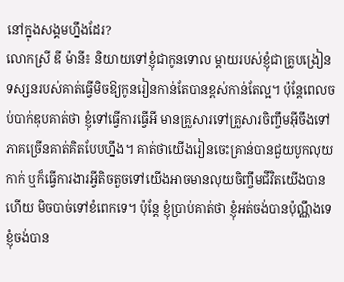នៅក្នុងសង្គមហ្នឹងដែរ?
លោកស្រី ឌី ម៉ានី៖ និយាយទៅខ្ញុំជាកូនទោល ម្តាយរបស់ខ្ញុំជាគ្រូបង្រៀន ទស្សនរបស់គាត់ធ្វើមិចឱ្យកូនរៀនកាន់តែបានខ្ពស់កាន់តែល្អ។ ប៉ុន្តែពេលចប់បាក់ឌុបគាត់ថា ខ្ញុំទៅធ្វើការធ្វើអី មានគ្រួសារទៅគ្រួសារចិញ្ចឹមអ៊ីចឹងទៅ ភាគច្រើនគាត់គិតបែបហ្នឹង។ គាត់ថាយើងរៀនចេះគ្រាន់បានជួយបូកលុយកាក់ ឬក៏ធ្វើការងារអ្វីតិចតួចទៅយើងអាចមានលុយចិញ្ចឹមជីវិតយើងបានហើយ មិចបាច់ទៅខំពេកទេ។ ប៉ុន្តែ ខ្ញុំប្រាប់គាត់ថា ខ្ញុំអត់ចង់បានប៉ុណ្ណឹងទេ ខ្ញុំចង់បាន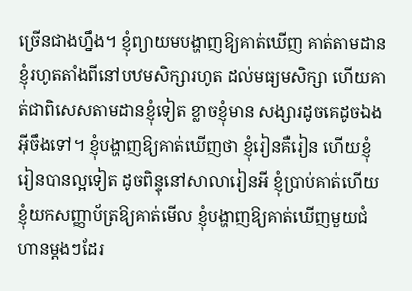ច្រើនជាងហ្នឹង។ ខ្ញុំព្យាយមបង្ហាញឱ្យគាត់ឃើញ គាត់តាមដានខ្ញុំរហូតតាំងពីនៅបឋមសិក្សារហូត ដល់មធ្យមសិក្សា ហើយគាត់ជាពិសេសតាមដានខ្ញុំទៀត ខ្លាចខ្ញុំមាន សង្សារដូចគេដូចឯងអ៊ីចឹងទៅ។ ខ្ញុំបង្ហាញឱ្យគាត់ឃើញថា ខ្ញុំរៀនគឺរៀន ហើយខ្ញុំរៀនបានល្អទៀត ដូចពិន្ទុនៅសាលារៀនអី ខ្ញុំប្រាប់គាត់ហើយ ខ្ញុំយកសញ្ញាប័ត្រឱ្យគាត់មើល ខ្ញុំបង្ហាញឱ្យគាត់ឃើញមួយជំហានម្តងៗដែរ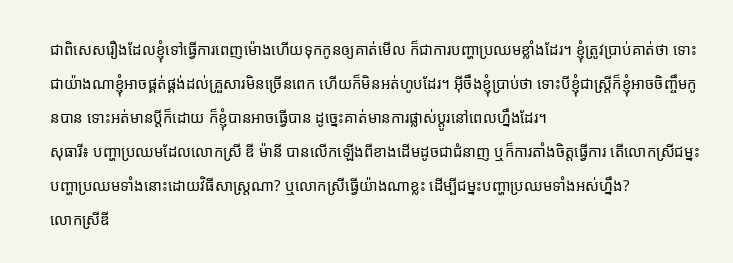ជាពិសេសរឿងដែលខ្ញុំទៅធ្វើការពេញម៉ោងហើយទុកកូនឲ្យគាត់មើល ក៏ជាការបញ្ហាប្រឈមខ្លាំងដែរ។ ខ្ញុំត្រូវប្រាប់គាត់ថា ទោះជាយ៉ាងណាខ្ញុំអាចផ្គត់ផ្គង់ដល់គ្រួសារមិនច្រើនពេក ហើយក៏មិនអត់ហូបដែរ។ អ៊ីចឹងខ្ញុំប្រាប់ថា ទោះបីខ្ញុំជាស្ត្រីក៏ខ្ញុំអាចចិញ្ចឹមកូនបាន ទោះអត់មានប្តីក៏ដោយ ក៏ខ្ញុំបានអាចធ្វើបាន ដូច្នេះគាត់មានការផ្លាស់ប្តូរនៅពេលហ្នឹងដែរ។
សុធារី៖ បញ្ហាប្រឈមដែលលោកស្រី ឌី ម៉ានី បានលើកឡើងពីខាងដើមដូចជាជំនាញ ឬក៏ការតាំងចិត្តធ្វើការ តើលោកស្រីជម្នះបញ្ហាប្រឈមទាំងនោះដោយវិធីសាស្ត្រណា? ឬលោកស្រីធ្វើយ៉ាងណាខ្លះ ដើម្បីជម្នះបញ្ហាប្រឈមទាំងអស់ហ្នឹង?
លោកស្រីឌី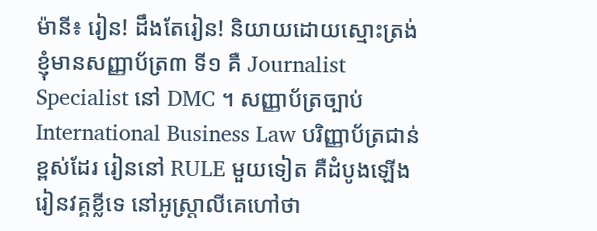ម៉ានី៖ រៀន! ដឹងតែរៀន! និយាយដោយស្មោះត្រង់ខ្ញុំមានសញ្ញាប័ត្រ៣ ទី១ គឺ Journalist Specialist នៅ DMC ។ សញ្ញាប័ត្រច្បាប់ International Business Law បរិញ្ញាប័ត្រជាន់ខ្ពស់ដែរ រៀននៅ RULE មួយទៀត គឺដំបូងឡើងរៀនវគ្គខ្លីទេ នៅអូស្ត្រាលីគេហៅថា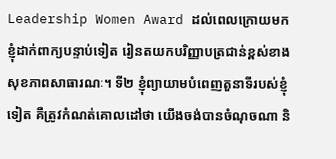Leadership Women Award ដល់ពេលក្រោយមកខ្ញុំដាក់ពាក្យបន្ទាប់ទៀត រៀនតយកបរិញ្ញាបត្រជាន់ខ្ពស់ខាងសុខភាពសាធារណៈ។ ទី២ ខ្ញុំព្យាយាមបំពេញតួនាទីរបស់ខ្ញុំទៀត គឺត្រូវកំណត់គោលដៅថា យើងចង់បានចំណុចណា និ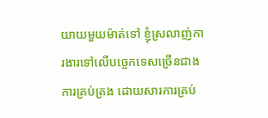យាយមួយម៉ាត់ទៅ ខ្ញុំស្រលាញ់ការងារទៅលើបច្ចេកទេសច្រើនជាងការគ្រប់គ្រង ដោយសារការគ្រប់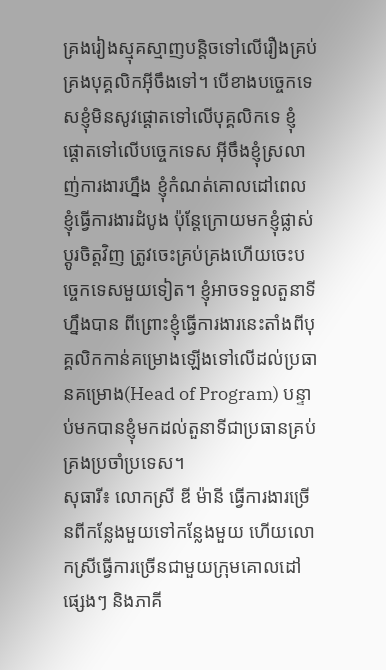គ្រងរៀងស្មុគស្មាញបន្តិចទៅលើរឿងគ្រប់គ្រងបុគ្គលិកអ៊ីចឹងទៅ។ បើខាងបច្ចេកទេសខ្ញុំមិនសូវផ្តោតទៅលើបុគ្គលិកទេ ខ្ញុំផ្តោតទៅលើបច្ចេកទេស អ៊ីចឹងខ្ញុំស្រលាញ់ការងារហ្នឹង ខ្ញុំកំណត់គោលដៅពេលខ្ញុំធ្វើការងារដំបូង ប៉ុន្តែក្រោយមកខ្ញុំផ្លាស់ប្តូរចិត្តវិញ ត្រូវចេះគ្រប់គ្រងហើយចេះបច្ចេកទេសមួយទៀត។ ខ្ញុំអាចទទួលតួនាទីហ្នឹងបាន ពីព្រោះខ្ញុំធ្វើការងារនេះតាំងពីបុគ្គលិកកាន់គម្រោងឡើងទៅលើដល់ប្រធានគម្រោង(Head of Program) បន្ទាប់មកបានខ្ញុំមកដល់តួនាទីជាប្រធានគ្រប់គ្រងប្រចាំប្រទេស។
សុធារី៖ លោកស្រី ឌី ម៉ានី ធ្វើការងារច្រើនពីកន្លែងមួយទៅកន្លែងមួយ ហើយលោកស្រីធ្វើការច្រើនជាមួយក្រុមគោលដៅផ្សេងៗ និងភាគី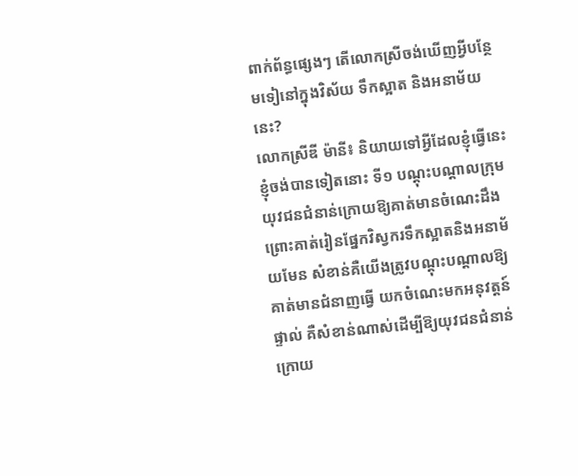ពាក់ព័ន្ធផ្សេងៗ តើលោកស្រីចង់ឃើញអ្វីបន្ថែមទៀនៅក្នុងវិស័យ ទឹកស្អាត និងអនាម័យនេះ?
លោកស្រីឌី ម៉ានី៖ និយាយទៅអ្វីដែលខ្ញុំធ្វើនេះ ខ្ញុំចង់បានទៀតនោះ ទី១ បណ្តុះបណ្តាលក្រុមយុវជនជំនាន់ក្រោយឱ្យគាត់មានចំណេះដឹង ព្រោះគាត់រៀនផ្នែកវិស្វករទឹកស្អាតនិងអនាម័យមែន សំខាន់គឺយើងត្រូវបណ្តុះបណ្តាលឱ្យគាត់មានជំនាញធ្វើ យកចំណេះមកអនុវត្តន៍ផ្ទាល់ គឺសំខាន់ណាស់ដើម្បីឱ្យយុវជនជំនាន់ក្រោយ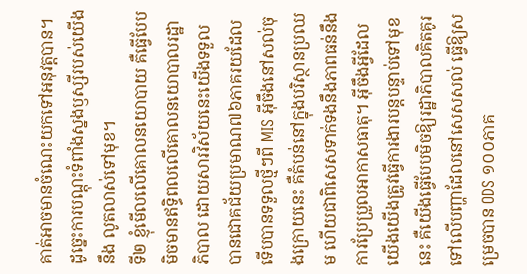គាត់អាចមានចំណេះយកទៅអនុវត្តបាន។ ដូច្នេះការបណ្តុះទំពាំងស្នងឫស្សីរបស់យើងនឹង លូតលាស់ទៅមុខ។
ទី២ ខ្ញុំមើលលើគោលនយោបាយ គឺធ្វើបែបមិចមានឥទ្ធិពលលើគោលនយោបាលរដ្ឋាភិបាល ដោយសារវិស័យនេះយើងទទួលបានជោគជ័យប្រមាណ៧៦ភាគរយដែលទើបបានទទួលថ្មីៗពី MIS អ៊ីចឹងនៅសល់ចុងក្រោយនេះ គឺតំបន់នៅក្នុងបរិស្ថានប្រឈម ហើយជាពិសេសទាក់ទងនឹងភាពធន់នឹងការប្រែប្រួលអាកាសធាតុ។ អ៊ីចឹងអ្វីដែលយើងយើងត្រូវធ្វើការងារបន្តបន្ទាប់ទៅមុខនេះ គឺយើងធ្វើបែបមិចឱ្យរដ្ឋាភិបាលគិតគូរទៅលើបញ្ហាដែលនៅសេសសល់ ធ្វើឱ្យសម្រេចបាន ODS ១០០ភាគ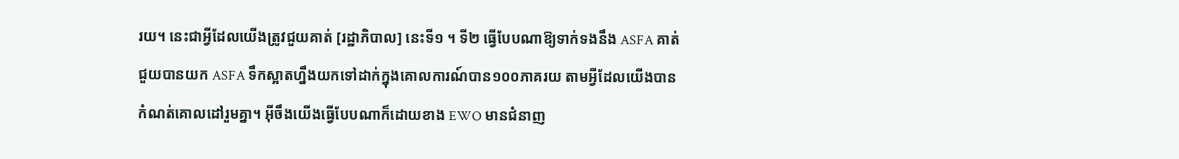រយ។ នេះជាអ្វីដែលយើងត្រូវជួយគាត់ [រដ្ឋាភិបាល] នេះទី១ ។ ទី២ ធ្វើបែបណាឱ្យទាក់ទងនឹង ASFA គាត់ជួយបានយក ASFA ទឹកស្អាតហ្នឹងយកទៅដាក់ក្នុងគោលការណ៍បាន១០០ភាគរយ តាមអ្វីដែលយើងបានកំណត់គោលដៅរួមគ្នា។ អ៊ីចឹងយើងធ្វើបែបណាក៏ដោយខាង EWO មានជំនាញ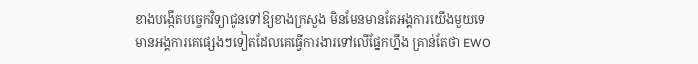ខាងបង្កើតបច្ចេកវិទ្យាជូនទៅឱ្យខាងក្រសួង មិនមែនមានតែអង្គការយើងមួយទេ មានអង្គការគេផ្សេងៗទៀតដែលគេធ្វើការងារទៅលើផ្នែកហ្នឹង គ្រាន់តែថា EWO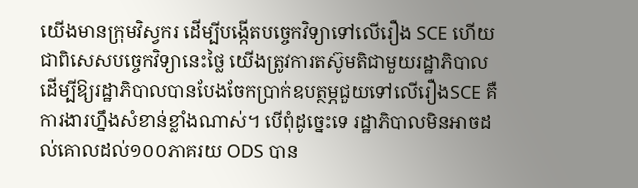យើងមានក្រុមវិស្វករ ដើម្បីបង្កើតបច្ចេកវិទ្យាទៅលើរឿង SCE ហើយជាពិសេសបច្ចេកវិទ្យានេះថ្លៃ យើងត្រូវការតស៊ូមតិជាមួយរដ្ឋាភិបាល ដើម្បីឱ្យរដ្ឋាភិបាលបានបែងចែកប្រាក់ឧបត្ថម្ភជួយទៅលើរឿងSCE គឺការងារហ្នឹងសំខាន់ខ្លាំងណាស់។ បើពុំដូច្នេះទេ រដ្ឋាភិបាលមិនអាចដល់គោលដល់១០០ភាគរយ ODS បាន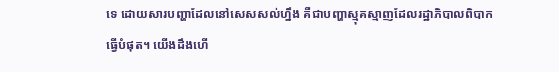ទេ ដោយសារបញ្ហាដែលនៅសេសសល់ហ្នឹង គឺជាបញ្ហាស្មុគស្មាញដែលរដ្ឋាភិបាលពិបាកធ្វើបំផុត។ យើងដឹងហើ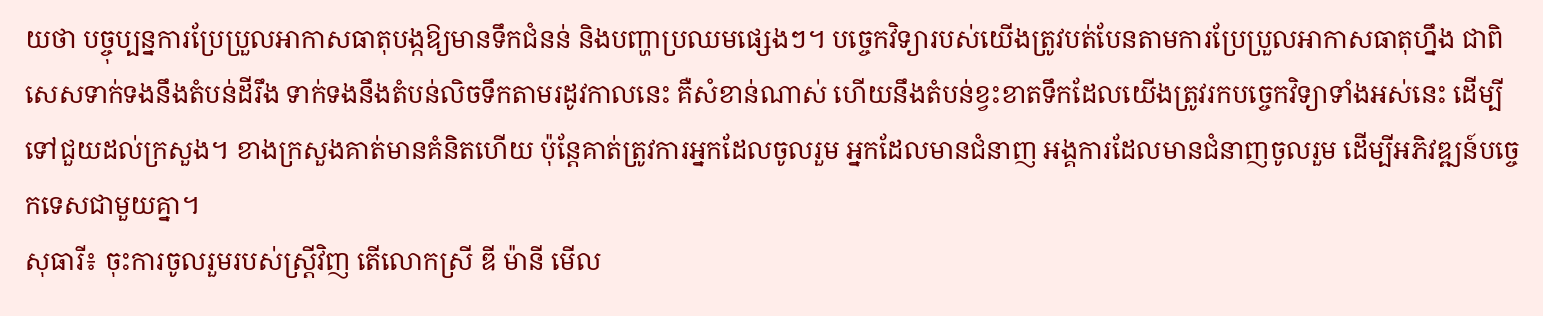យថា បច្ចុប្បន្នការប្រែប្រួលអាកាសធាតុបង្កឱ្យមានទឹកជំនន់ និងបញ្ហាប្រឈមផ្សេងៗ។ បច្ចេកវិទ្យារបស់យើងត្រូវបត់បែនតាមការប្រែប្រួលអាកាសធាតុហ្នឹង ជាពិសេសទាក់ទងនឹងតំបន់ដីរឹង ទាក់ទងនឹងតំបន់លិចទឹកតាមរដូវកាលនេះ គឺសំខាន់ណាស់ ហើយនឹងតំបន់ខ្វះខាតទឹកដែលយើងត្រូវរកបច្ចេកវិទ្យាទាំងអស់នេះ ដើម្បីទៅជួយដល់ក្រសួង។ ខាងក្រសួងគាត់មានគំនិតហើយ ប៉ុន្តែគាត់ត្រូវការអ្នកដែលចូលរួម អ្នកដែលមានជំនាញ អង្គការដែលមានជំនាញចូលរួម ដើម្បីអភិវឌ្ឍន៍បច្ចេកទេសជាមួយគ្នា។
សុធារី៖ ចុះការចូលរួមរបស់ស្ត្រីវិញ តើលោកស្រី ឌី ម៉ានី មើល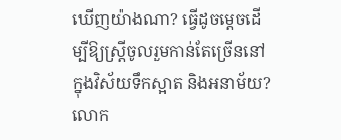ឃើញយ៉ាងណា? ធ្វើដូចម្តេចដើម្បីឱ្យស្ត្រីចូលរួមកាន់តែច្រើននៅក្នុងវិស័យទឹកស្អាត និងអនាម័យ?
លោក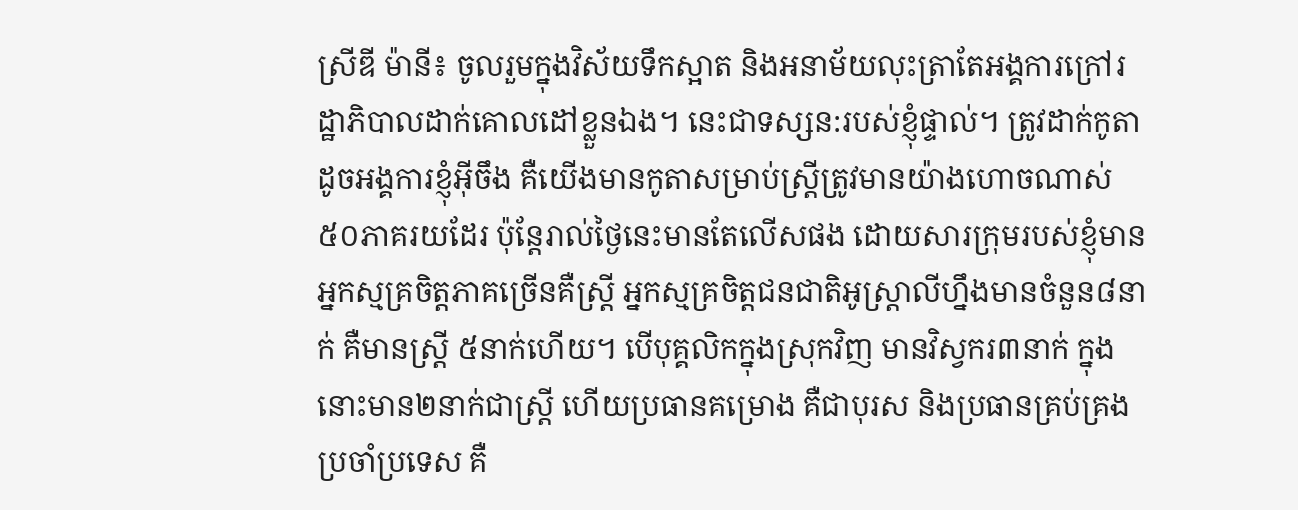ស្រីឌី ម៉ានី៖ ចូលរួមក្នុងវិស័យទឹកស្អាត និងអនាម័យលុះត្រាតែអង្គការក្រៅរដ្ឋាភិបាលដាក់គោលដៅខ្លួនឯង។ នេះជាទស្សន:របស់ខ្ញុំផ្ទាល់។ ត្រូវដាក់កូតាដូចអង្គការខ្ញុំអ៊ីចឹង គឺយើងមានកូតាសម្រាប់ស្ត្រីត្រូវមានយ៉ាងហោចណាស់៥០ភាគរយដែរ ប៉ុន្តែរាល់ថ្ងៃនេះមានតែលើសផង ដោយសារក្រុមរបស់ខ្ញុំមាន អ្នកស្មគ្រចិត្តភាគច្រើនគឺស្ត្រី អ្នកស្មគ្រចិត្តជនជាតិអូស្រ្តាលីហ្នឹងមានចំនួន៨នាក់ គឺមានស្ត្រី ៥នាក់ហើយ។ បើបុគ្គលិកក្នុងស្រុកវិញ មានវិស្វករ៣នាក់ ក្នុងនោះមាន២នាក់ជាស្ត្រី ហើយប្រធានគម្រោង គឺជាបុរស និងប្រធានគ្រប់គ្រងប្រចាំប្រទេស គឺ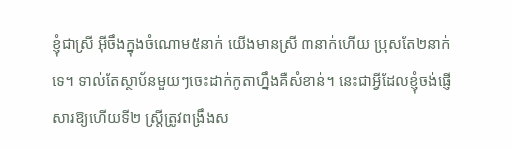ខ្ញុំជាស្រី អ៊ីចឹងក្នុងចំណោម៥នាក់ យើងមានស្រី ៣នាក់ហើយ ប្រុសតែ២នាក់ទេ។ ទាល់តែស្ថាប័នមួយៗចេះដាក់កូតាហ្នឹងគឺសំខាន់។ នេះជាអ្វីដែលខ្ញុំចង់ផ្ញើសារឱ្យហើយទី២ ស្ត្រីត្រូវពង្រឹងស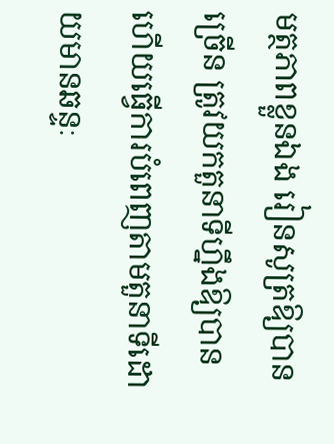មត្ថភាពខ្លួនឯង រៀនសូត្រឱ្យបានច្រើន ត្រូវយកតួនាទីហ្នឹងឱ្យបាន ហើយធ្វើការបំពេញតាមតួនាទីដោយមានឆន្ទៈ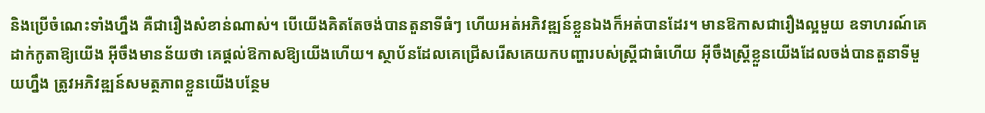និងប្រើចំណេះទាំងហ្នឹង គឺជារឿងសំខាន់ណាស់។ បើយើងគិតតែចង់បានតួនាទីធំៗ ហើយអត់អភិវឌ្ឍន៍ខ្លួនឯងក៏អត់បានដែរ។ មានឱកាសជារឿងល្អមួយ ឧទាហរណ៍គេដាក់កូតាឱ្យយើង អ៊ីចឹងមានន័យថា គេផ្តល់ឱកាសឱ្យយើងហើយ។ ស្ថាប័នដែលគេជ្រើសរើសគេយកបញ្ហារបស់ស្ត្រីជាធំហើយ អ៊ីចឹងស្ត្រីខ្លួនយើងដែលចង់បានតួនាទីមួយហ្នឹង ត្រូវអភិវឌ្ឍន៍សមត្ថភាពខ្លួនយើងបន្ថែម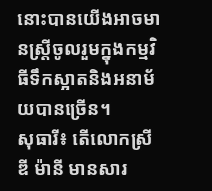នោះបានយើងអាចមានស្ត្រីចូលរួមក្នុងកម្មវិធីទឹកស្អាតនិងអនាម័យបានច្រើន។
សុធារី៖ តើលោកស្រី ឌី ម៉ានី មានសារ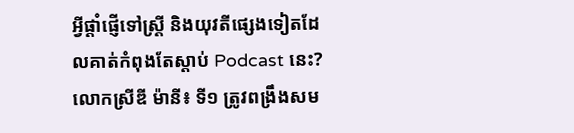អី្វផ្តាំផ្ញើទៅស្ត្រី និងយុវតីផ្សេងទៀតដែលគាត់កំពុងតែស្តាប់ Podcast នេះ?
លោកស្រីឌី ម៉ានី៖ ទី១ ត្រូវពង្រឹងសម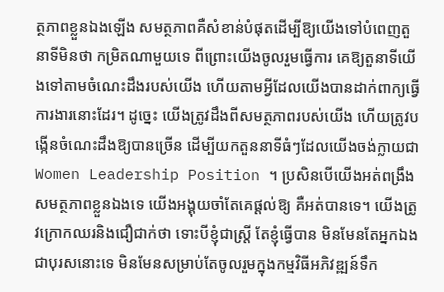ត្ថភាពខ្លួនឯងឡើង សមត្ថភាពគឺសំខាន់បំផុតដើម្បីឱ្យយើងទៅបំពេញតួនាទីមិនថា កម្រិតណាមួយទេ ពីព្រោះយើងចូលរួមធ្វើការ គេឱ្យតួនាទីយើងទៅតាមចំណេះដឹងរបស់យើង ហើយតាមអ្វីដែលយើងបានដាក់ពាក្យធ្វើការងារនោះដែរ។ ដូច្នេះ យើងត្រូវដឹងពីសមត្ថភាពរបស់យើង ហើយត្រូវបង្កើនចំណេះដឹងឱ្យបានច្រើន ដើម្បីយកតួននាទីធំៗដែលយើងចង់ក្លាយជា Women Leadership Position ។ ប្រសិនបើយើងអត់ពង្រឹងសមត្ថភាពខ្លួនឯងទេ យើងអង្គុយចាំតែគេផ្តល់ឱ្យ គឺអត់បានទេ។ យើងត្រូវក្រោកឈរនិងជឿជាក់ថា ទោះបីខ្ញុំជាស្រ្តី តែខ្ញុំធ្វើបាន មិនមែនតែអ្នកឯងជាបុរសនោះទេ មិនមែនសម្រាប់តែចូលរួមក្នុងកម្មវិធីអភិវឌ្ឍន៍ទឹក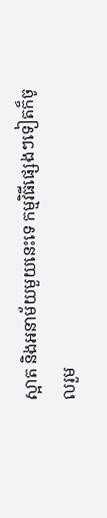ស្អាត និងអនាម័យមួយនេះទេ កម្មវិធីផ្សេងៗទៀតក៏ចូលរួម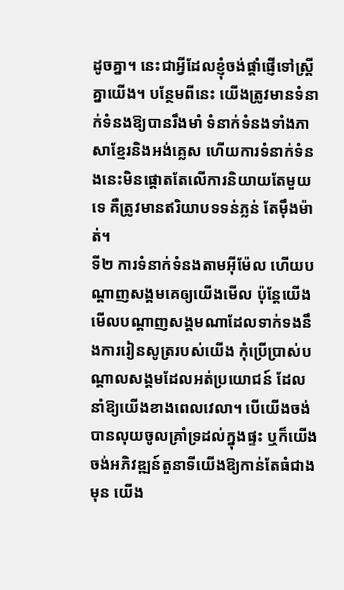ដូចគ្នា។ នេះជាអ្វីដែលខ្ញុំចង់ផ្តាំផ្ញើទៅស្ត្រីគ្នាយើង។ បន្ថែមពីនេះ យើងត្រូវមានទំនាក់ទំនងឱ្យបានរឹងមាំ ទំនាក់ទំនងទាំងភាសាខ្មែរនិងអង់គ្លេស ហើយការទំនាក់ទំនងនេះមិនផ្តោតតែលើការនិយាយតែមួយទេ គឺត្រូវមានឥរិយាបទទន់ភ្លន់ តែម៉ឹងម៉ាត់។
ទី២ ការទំនាក់ទំនងតាមអ៊ីម៉ែល ហើយបណ្តាញសង្គមគេឲ្យយើងមើល ប៉ុន្តែយើងមើលបណ្តាញសង្គមណាដែលទាក់ទងនឹងការរៀនសូត្ររបស់យើង កុំប្រើប្រាស់បណ្តាលសង្គមដែលអត់ប្រយោជន៍ ដែលនាំឱ្យយើងខាងពេលវេលា។ បើយើងចង់បានលុយចូលគ្រាំទ្រដល់ក្នុងផ្ទះ ឬក៏យើងចង់អភិវឌ្ឍន៍តួនាទីយើងឱ្យកាន់តែធំជាងមុន យើង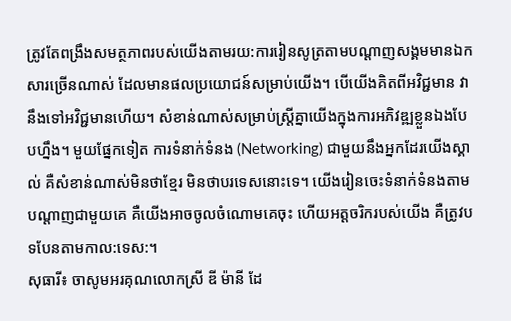ត្រូវតែពង្រឹងសមត្ថភាពរបស់យើងតាមរយ:ការរៀនសូត្រតាមបណ្តាញសង្គមមានឯកសារច្រើនណាស់ ដែលមានផលប្រយោជន៍សម្រាប់យើង។ បើយើងគិតពីអវិជ្ជមាន វានឹងទៅអវិជ្ជមានហើយ។ សំខាន់ណាស់សម្រាប់ស្ត្រីគ្នាយើងក្នុងការអភិវឌ្ឍខ្លួនឯងបែបហ្នឹង។ មួយផ្នែកទៀត ការទំនាក់ទំនង (Networking) ជាមួយនឹងអ្នកដែរយើងស្គាល់ គឺសំខាន់ណាស់មិនថាខ្មែរ មិនថាបរទេសនោះទេ។ យើងរៀនចេះទំនាក់ទំនងតាមបណ្តាញជាមួយគេ គឺយើងអាចចូលចំណោមគេចុះ ហើយអត្តចរិករបស់យើង គឺត្រូវបទបែនតាមកាល:ទេស:។
សុធារី៖ ចាសូមអរគុណលោកស្រី ឌី ម៉ានី ដែ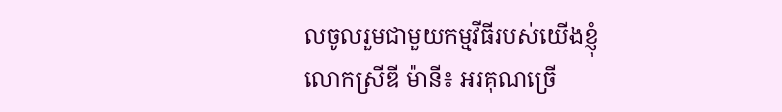លចូលរួមជាមួយកម្មវីធីរបស់យើងខ្ញុំ
លោកស្រីឌី ម៉ានី៖ អរគុណច្រើ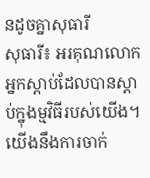នដូចគ្នាសុធារី
សុធារី៖ អរគុណលោកអ្នកស្តាប់ដែលបានស្តាប់ក្នុងម្មវិធីរបស់យើង។ យើងនឹងការចាក់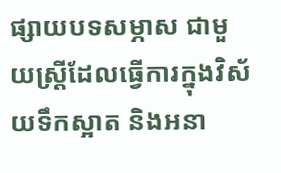ផ្សាយបទសម្ភាស ជាមួយស្ត្រីដែលធ្វើការក្នុងវិស័យទឹកស្អាត និងអនា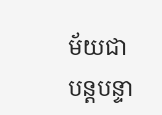ម័យជាបន្តបន្ទា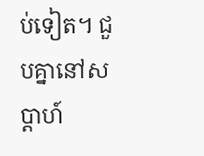ប់ទៀត។ ជួបគ្នានៅសប្តាហ៍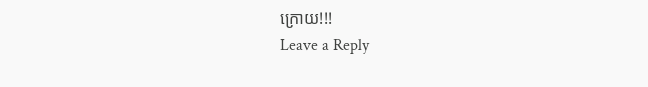ក្រោយ!!!
Leave a Reply